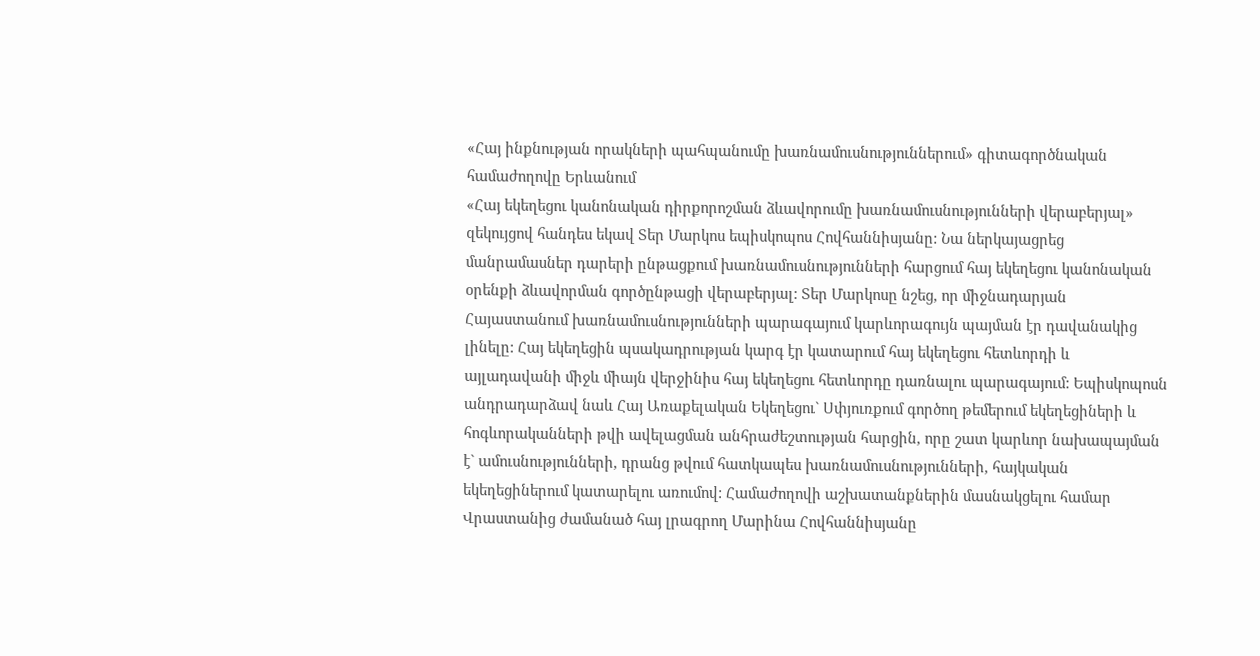«Հայ ինքնության որակների պահպանումը խառնամուսնություններում» գիտագործնական համաժողովը Երևանում
«Հայ եկեղեցու կանոնական դիրքորոշման ձևավորումը խառնամուսնությունների վերաբերյալ» զեկույցով հանդես եկավ Տեր Մարկոս եպիսկոպոս Հովհաննիսյանը: Նա ներկայացրեց մանրամասներ դարերի ընթացքում խառնամուսնությունների հարցում հայ եկեղեցու կանոնական օրենքի ձևավորման գործընթացի վերաբերյալ: Տեր Մարկոսը նշեց, որ միջնադարյան Հայաստանում խառնամուսնությունների պարագայում կարևորագույն պայման էր դավանակից լինելը: Հայ եկեղեցին պսակադրության կարգ էր կատարում հայ եկեղեցու հետևորդի և այլադավանի միջև միայն վերջինիս հայ եկեղեցու հետևորդը դառնալու պարագայում: Եպիսկոպոսն անդրադարձավ նաև Հայ Առաքելական Եկեղեցու` Սփյուռքում գործող թեմերում եկեղեցիների և հոգևորականների թվի ավելացման անհրաժեշտության հարցին, որը շատ կարևոր նախապայման է` ամուսնությունների, դրանց թվում հատկապես խառնամուսնությունների, հայկական եկեղեցիներում կատարելու առումով: Համաժողովի աշխատանքներին մասնակցելու համար Վրաստանից ժամանած հայ լրագրող Մարինա Հովհաննիսյանը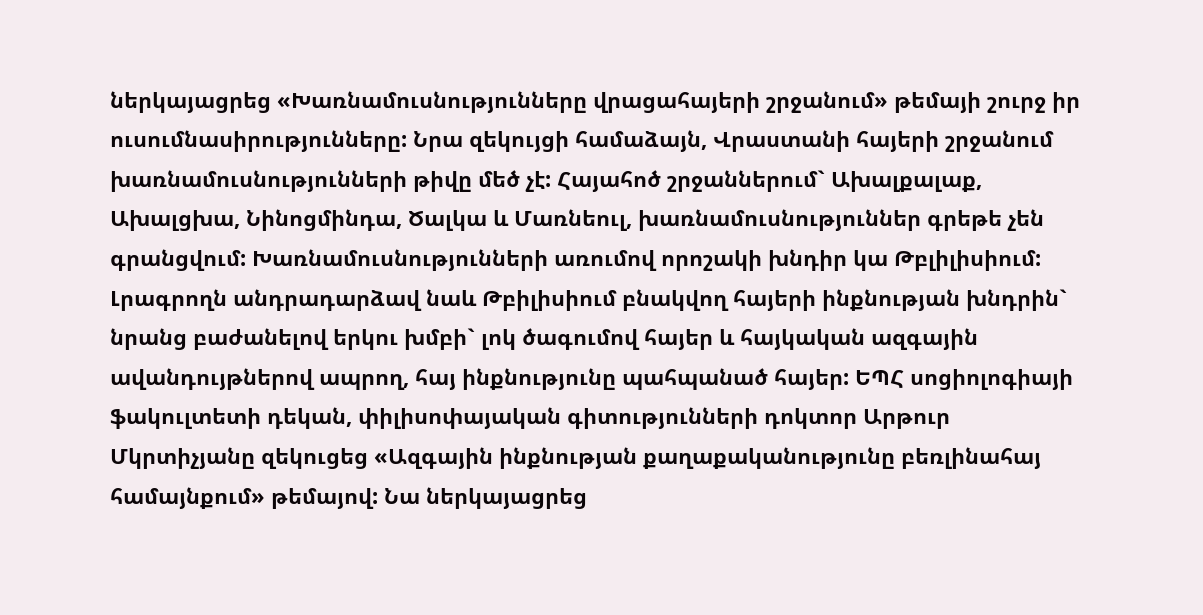ներկայացրեց «Խառնամուսնությունները վրացահայերի շրջանում» թեմայի շուրջ իր ուսումնասիրությունները: Նրա զեկույցի համաձայն, Վրաստանի հայերի շրջանում խառնամուսնությունների թիվը մեծ չէ: Հայահոծ շրջաններում` Ախալքալաք, Ախալցխա, Նինոցմինդա, Ծալկա և Մառնեուլ, խառնամուսնություններ գրեթե չեն գրանցվում: Խառնամուսնությունների առումով որոշակի խնդիր կա Թբլիլիսիում: Լրագրողն անդրադարձավ նաև Թբիլիսիում բնակվող հայերի ինքնության խնդրին` նրանց բաժանելով երկու խմբի` լոկ ծագումով հայեր և հայկական ազգային ավանդույթներով ապրող, հայ ինքնությունը պահպանած հայեր: ԵՊՀ սոցիոլոգիայի ֆակուլտետի դեկան, փիլիսոփայական գիտությունների դոկտոր Արթուր Մկրտիչյանը զեկուցեց «Ազգային ինքնության քաղաքականությունը բեռլինահայ համայնքում» թեմայով: Նա ներկայացրեց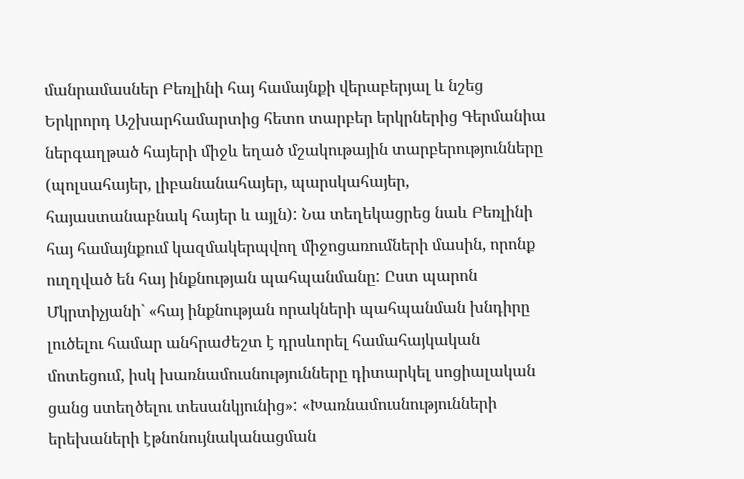մանրամասներ Բեռլինի հայ համայնքի վերաբերյալ և նշեց Երկրորդ Աշխարհամարտից հետո տարբեր երկրներից Գերմանիա ներգաղթած հայերի միջև եղած մշակութային տարբերությունները (պոլսահայեր, լիբանանահայեր, պարսկահայեր, հայաստանաբնակ հայեր և այլն): Նա տեղեկացրեց նաև Բեռլինի հայ համայնքում կազմակերպվող միջոցառումների մասին, որոնք ուղղված են հայ ինքնության պահպանմանը: Ըստ պարոն Մկրտիչյանի` «հայ ինքնության որակների պահպանման խնդիրը լուծելու համար անհրաժեշտ է դրսևորել համահայկական մոտեցում, իսկ խառնամուսնությունները դիտարկել սոցիալական ցանց ստեղծելու տեսանկյունից»: «Խառնամուսնությունների երեխաների էթնոնույնականացման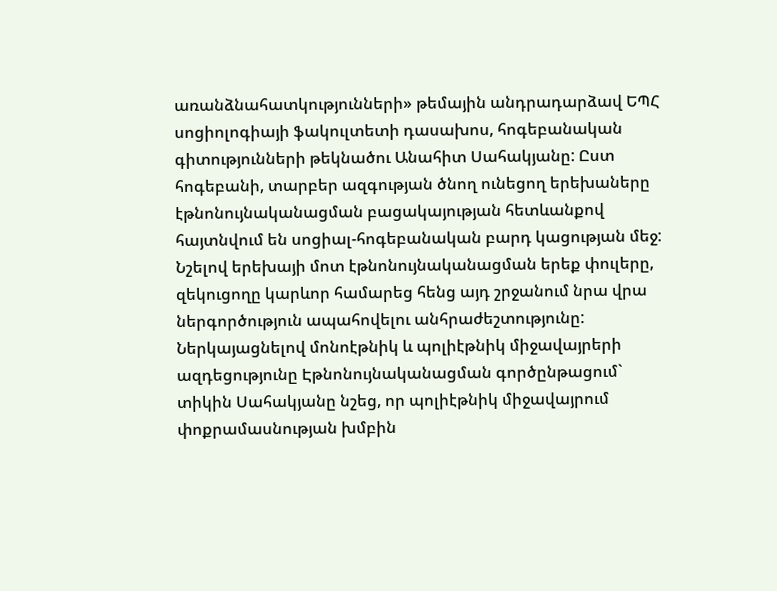առանձնահատկությունների» թեմային անդրադարձավ ԵՊՀ սոցիոլոգիայի ֆակուլտետի դասախոս, հոգեբանական գիտությունների թեկնածու Անահիտ Սահակյանը: Ըստ հոգեբանի, տարբեր ազգության ծնող ունեցող երեխաները էթնոնույնականացման բացակայության հետևանքով հայտնվում են սոցիալ-հոգեբանական բարդ կացության մեջ: Նշելով երեխայի մոտ էթնոնույնականացման երեք փուլերը, զեկուցողը կարևոր համարեց հենց այդ շրջանում նրա վրա ներգործություն ապահովելու անհրաժեշտությունը: Ներկայացնելով մոնոէթնիկ և պոլիէթնիկ միջավայրերի ազդեցությունը Էթնոնույնականացման գործընթացում` տիկին Սահակյանը նշեց, որ պոլիէթնիկ միջավայրում փոքրամասնության խմբին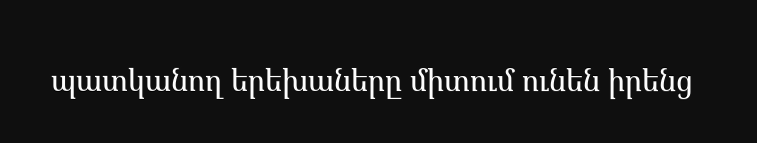պատկանող երեխաները միտում ունեն իրենց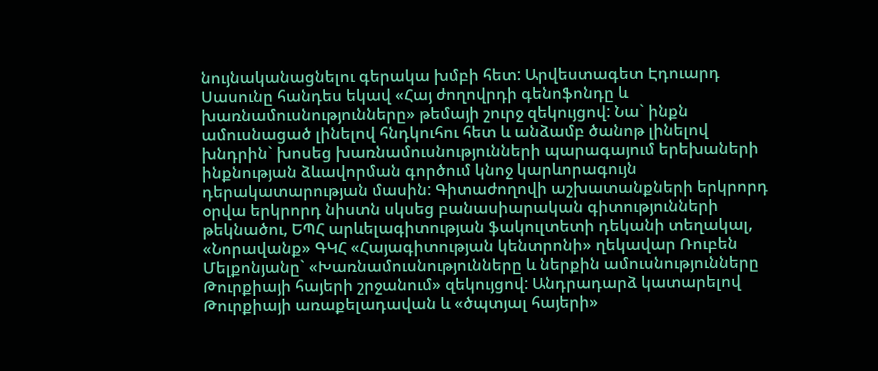նույնականացնելու գերակա խմբի հետ: Արվեստագետ Էդուարդ Սասունը հանդես եկավ «Հայ ժողովրդի գենոֆոնդը և խառնամուսնությունները» թեմայի շուրջ զեկույցով: Նա` ինքն ամուսնացած լինելով հնդկուհու հետ և անձամբ ծանոթ լինելով խնդրին` խոսեց խառնամուսնությունների պարագայում երեխաների ինքնության ձևավորման գործում կնոջ կարևորագույն դերակատարության մասին: Գիտաժողովի աշխատանքների երկրորդ օրվա երկրորդ նիստն սկսեց բանասիարական գիտությունների թեկնածու, ԵՊՀ արևելագիտության ֆակուլտետի դեկանի տեղակալ, «Նորավանք» ԳԿՀ «Հայագիտության կենտրոնի» ղեկավար Ռուբեն Մելքոնյանը` «Խառնամուսնությունները և ներքին ամուսնությունները Թուրքիայի հայերի շրջանում» զեկույցով: Անդրադարձ կատարելով Թուրքիայի առաքելադավան և «ծպտյալ հայերի»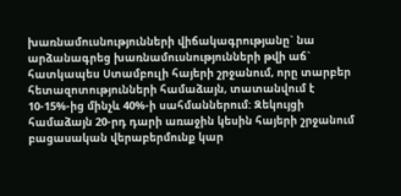խառնամուսնությունների վիճակագրությանը` նա արձանագրեց խառնամուսնությունների թվի աճ` հատկապես Ստամբուլի հայերի շրջանում, որը տարբեր հետազոտությունների համաձայն, տատանվում է 10-15%-ից մինչև 40%-ի սահմաններում: Զեկույցի համաձայն 20-րդ դարի առաջին կեսին հայերի շրջանում բացասական վերաբերմունք կար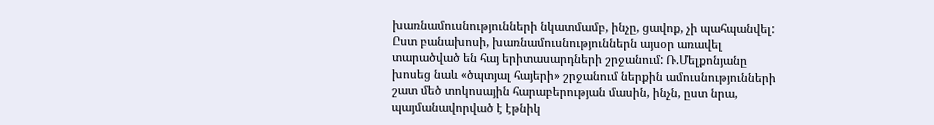խառնամուսնությունների նկատմամբ, ինչը, ցավոք, չի պահպանվել: Ըստ բանախոսի, խառնամուսնություններն այսօր առավել տարածված են հայ երիտասարդների շրջանում: Ռ.Մելքոնյանը խոսեց նաև «ծպտյալ հայերի» շրջանում ներքին ամուսնությունների շատ մեծ տոկոսային հարաբերության մասին, ինչն, ըստ նրա, պայմանավորված է էթնիկ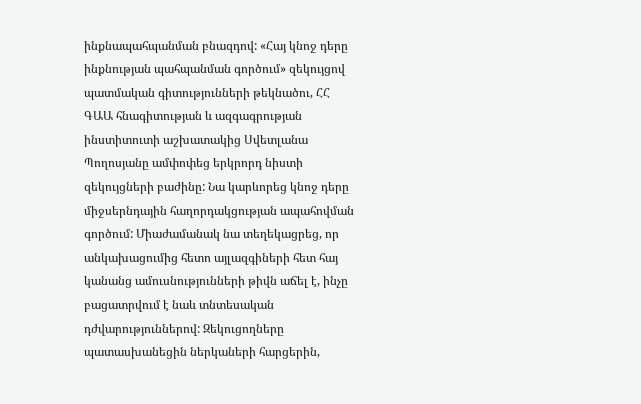ինքնապահպանման բնազդով: «Հայ կնոջ դերը ինքնության պահպանման գործում» զեկույցով պատմական գիտությունների թեկնածու, ՀՀ ԳԱԱ հնագիտության և ազգագրության ինստիտուտի աշխատակից Սվետլանա Պողոսյանը ամփոփեց երկրորդ նիստի զեկույցների բաժինը: Նա կարևորեց կնոջ դերը միջսերնդային հաղորդակցության ապահովման գործում: Միաժամանակ նա տեղեկացրեց, որ անկախացումից հետո այլազգիների հետ հայ կանանց ամուսնությունների թիվն աճել է, ինչը բացատրվում է նաև տնտեսական դժվարություններով: Զեկուցողները պատասխանեցին ներկաների հարցերին,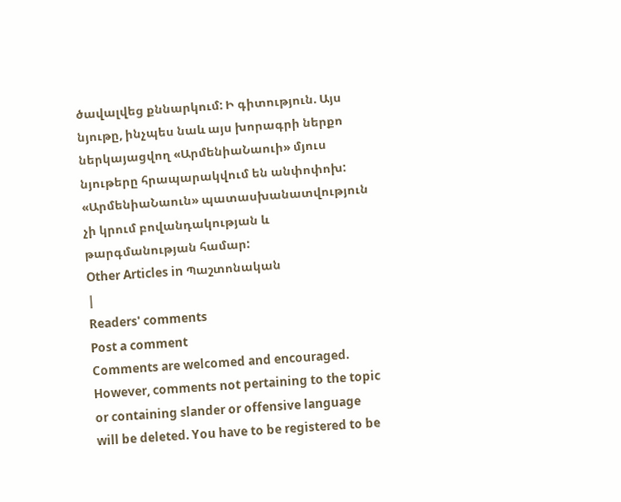ծավալվեց քննարկում: Ի գիտություն. Այս նյութը, ինչպես նաև այս խորագրի ներքո ներկայացվող «ԱրմենիաՆաուի» մյուս նյութերը հրապարակվում են անփոփոխ: «ԱրմենիաՆաուն» պատասխանատվություն չի կրում բովանդակության և թարգմանության համար:
Other Articles in Պաշտոնական
|
Readers' comments
Post a comment
Comments are welcomed and encouraged. However, comments not pertaining to the topic or containing slander or offensive language will be deleted. You have to be registered to be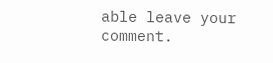able leave your comment.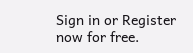Sign in or Register now for free.